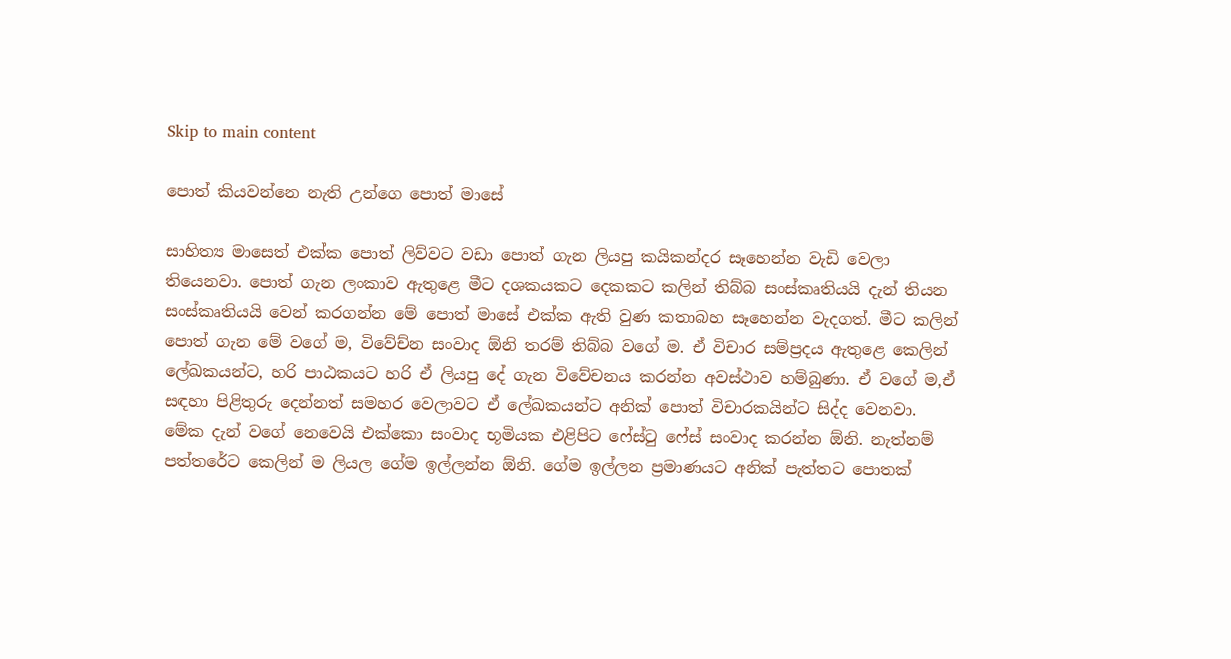Skip to main content

පොත් කියවන්නෙ නැති උන්ගෙ පොත් මාසේ

සාහිත්‍ය මාසෙත් එක්ක පොත් ලිව්වට වඩා පොත් ගැන ලියපු කයිකන්දර සෑහෙන්න වැඩි වෙලා තියෙනවා. පොත් ගැන ලංකාව ඇතුළෙ මීට දශකයකට දෙකකට කලින් තිබ්බ සංස්කෘතියයි දැන් තියන සංස්කෘතියයි වෙන් කරගන්න මේ පොත් මාසේ එක්ක ඇති වුණ කතාබහ සෑහෙන්න වැදගත්. මීට කලින් පොත් ගැන මේ වගේ ම, විවේච්න සංවාද ඕනි තරම් තිබ්බ වගේ ම. ඒ විචාර සම්ප්‍රදය ඇතුළෙ කෙලින් ලේඛකයන්ට, හරි පාඨකයට හරි ඒ ලියපු දේ ගැන විවේචනය කරන්න අවස්ථාව හම්බුණා. ඒ වගේ ම,ඒ සඳහා පිළිතුරු දෙන්නත් සමහර වෙලාවට ඒ ලේඛකයන්ට අනික් පොත් විචාරකයින්ට සිද්ද වෙනවා. මේක දැන් වගේ නෙවෙයි එක්කො සංවාද භූමියක එළිපිට ෆේස්ටු ෆේස් සංවාද කරන්න ඕනි. නැත්නම් පත්තරේට කෙලින් ම ලියල ගේම ඉල්ලන්න ඕනි. ගේම ඉල්ලන ප්‍රමාණයට අනික් පැත්තට පොතක්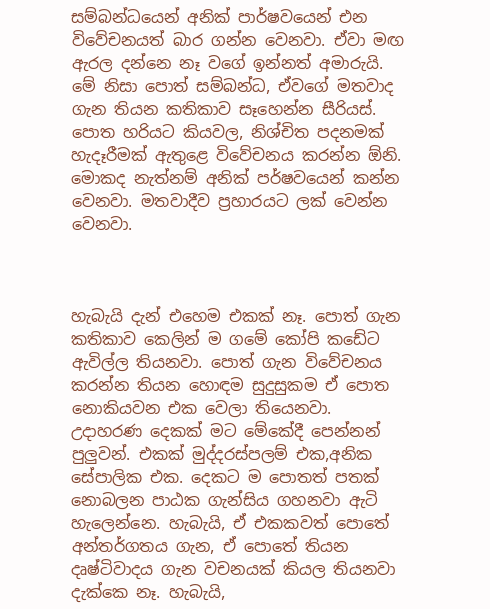සම්බන්ධයෙන් අනික් පාර්ෂවයෙන් එන විවේචනයත් බාර ගන්න වෙනවා. ඒවා මඟ ඇරල දන්නෙ නෑ වගේ ඉන්නත් අමාරුයි. මේ නිසා පොත් සම්බන්ධ, ඒවගේ මතවාද ගැන තියන කතිකාව සෑහෙන්න සීරියස්. පොත හරියට කියවල, නිශ්චිත පදනමක් හැදෑරීමක් ඇතුළෙ විවේචනය කරන්න ඕනි. මොකද නැත්නම් අනික් පර්ෂවයෙන් කන්න වෙනවා. මතවාදීව ප්‍රහාරයට ලක් වෙන්න වෙනවා.



හැබැයි දැන් එහෙම එකක් නෑ. පොත් ගැන කතිකාව කෙලින් ම ගමේ කෝපි කඩේට ඇවිල්ල තියනවා. පොත් ගැන විවේචනය කරන්න තියන හොඳම සුදුසුකම ඒ පොත නොකියවන එක වෙලා තියෙනවා. උදාහරණ දෙකක් මට මේකේදී පෙන්නන් පුලුවන්. එකක් මුද්දරස්පලම් එක,අනික සේපාලික එක. දෙකට ම පොතත් පතක් නොබලන පාඨක ගැන්සිය ගහනවා ඇටි හැලෙන්නෙ. හැබැයි, ඒ එකකවත් පොතේ අන්තර්ගතය ගැන, ඒ පොතේ තියන දෘෂ්ටිවාදය ගැන වචනයක් කියල තියනවා දැක්කෙ නෑ. හැබැයි,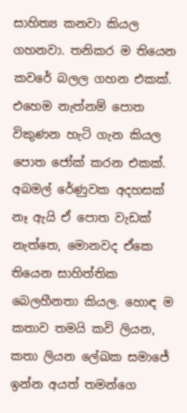සාහිත්‍ය කනවා කියල ගහනවා. තනිකර ම තියෙන කවරේ බලල ගහන එකක්. එහෙම නැත්නම් පොත විකුණන හැටි ගැන කියල පොත ජෝක් කරන එකක්. අබමල් රේණුවක අදහසක් නෑ ඇයි ඒ පොත වැඩක් නැත්තෙ, මොනවද ඒකෙ තියෙන සාහිත්තික බෙලහීනතා කියල. හොඳ ම කතාව තමයි කවි ලියන, කතා ලියන ලේඛක සමාජේ ඉන්න අයත් තමන්ගෙ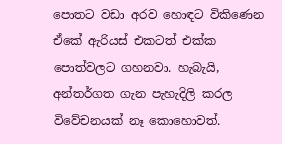පොතට වඩා අරව හොඳට විකිණෙන ඒකේ ඇරියස් එකටත් එක්ක පොත්වලට ගහනවා. හැබැයි, අන්තර්ගත ගැන පැහැදිලි කරල විවේචනයක් නෑ කොහොවත්.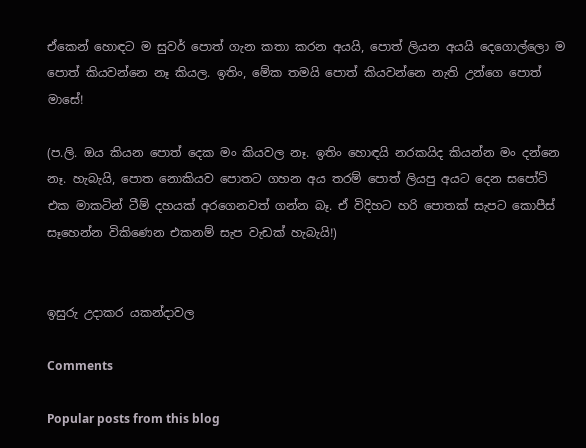ඒකෙන් හොඳට ම සුවර් පොත් ගැන කතා කරන අයයි, පොත් ලියන අයයි දෙගොල්ලො ම පොත් කියවන්නෙ නෑ කියල. ඉතිං, මේක තමයි පොත් කියවන්නෙ නැති උන්ගෙ පොත් මාසේ!

(ප.ලි. ඔය කියන පොත් දෙක මං කියවල නෑ. ඉතිං හොඳයි නරකයිද කියන්න මං දන්නෙ නෑ. හැබැයි, පොත නොකියව පොතට ගහන අය තරම් පොත් ලියපු අයට දෙන සපෝට් එක මාකටින් ටීම් දහයක් අරගෙනවත් ගන්න බෑ. ඒ විදිහට හරි පොතක් සැපට කොපීස් සෑහෙන්න විකිණෙන එකනම් සැප වැඩක් හැබැයි!)


ඉසුරු උදාකර යකන්දාවල

Comments

Popular posts from this blog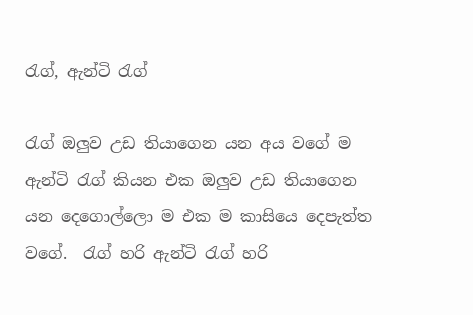රැග්, ඇන්ටි රැග්

රැග් ඔලුව උඩ තියාගෙන යන අය වගේ ම ඇන්ටි රැග් කියන එක ඔලුව උඩ තියාගෙන යන දෙගොල්ලො ම එක ම කාසියෙ දෙපැත්ත වගේ.  රැග් හරි ඇන්ටි රැග් හරි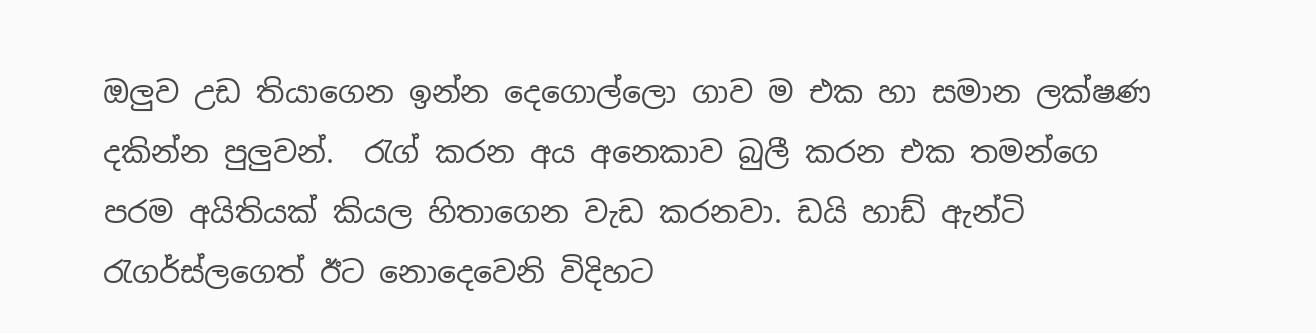ඔලුව උඩ තියාගෙන ඉන්න දෙගොල්ලො ගාව ම එක හා සමාන ලක්ෂණ දකින්න පුලුවන්.  රැග් කරන අය අනෙකාව බුලී කරන එක තමන්ගෙ පරම අයිතියක් කියල හිතාගෙන වැඩ කරනවා. ඩයි හාඩ් ඇන්ටි රැගර්ස්ලගෙත් ඊට නොදෙවෙනි විදිහට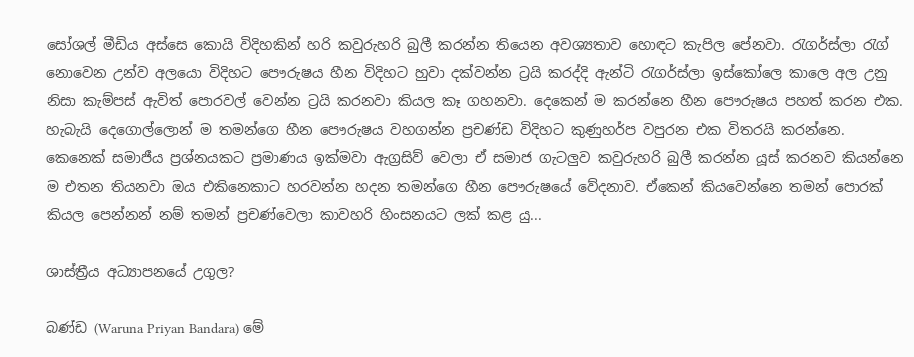සෝශල් මීඩිය අස්සෙ කොයි විදිහකින් හරි කවුරුහරි බුලී කරන්න තියෙන අවශ්‍යතාව හොඳට කැපිල පේනවා. රැගර්ස්ලා රැග් නොවෙන උන්ව අලයො විදිහට පෞරුෂය හීන විදිහට හුවා දක්වන්න ට්‍රයි කරද්දි ඇන්ටි රැගර්ස්ලා ඉස්කෝලෙ කාලෙ අල උනු නිසා කැම්පස් ඇවිත් පොරවල් වෙන්න ට්‍රයි කරනවා කියල කෑ ගහනවා. දෙකෙන් ම කරන්නෙ හීන පෞරුෂය පහත් කරන එක. හැබැයි දෙගොල්ලොන් ම තමන්ගෙ හීන පෞරුෂය වහගන්න ප්‍රචණ්ඩ විදිහට කුණුහර්ප වපුරන එක විතරයි කරන්නෙ.  කෙනෙක් සමාජීය ප්‍රශ්නයකට ප්‍රමාණය ඉක්මවා ඇග්‍රසිව් වෙලා ඒ සමාජ ගැටලුව කවුරුහරි බුලී කරන්න යූස් කරනව කියන්නෙ ම එතන තියනවා ඔය එකිනෙකාට හරවන්න හදන තමන්ගෙ හීන පෞරුෂයේ වේදනාව. ඒකෙන් කියවෙන්නෙ තමන් පොරක් කියල පෙන්නන් නම් තමන් ප්‍රචණ්වෙලා කාවහරි හිංසනයට ලක් කළ යු...

ශාස්ත්‍රීය අධ්‍යාපනයේ උගුල?

බණ්ඩ (Waruna Priyan Bandara) මේ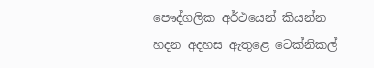පෞද්ගලික අර්ථයෙන් කියන්න හදන අදහස ඇතුළෙ ටෙක්නිකල්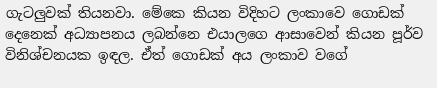ගැටලුවක් තියනවා. මේකෙ කියන විදිහට ලංකාවෙ ගොඩක් දෙනෙක් අධ්‍යාපනය ලබන්නෙ එයාලගෙ ආසාවෙන් කියන පූර්ව විනිශ්චනයක ඉඳල. ඒත් ගොඩක් අය ලංකාව වගේ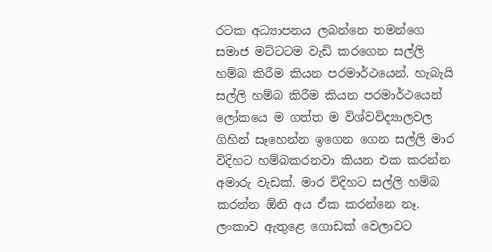රටක අධ්‍යාපනය ලබන්නෙ තමන්ගෙ සමාජ මට්ටටම වැඩි කරගෙන සල්ලි හම්බ කිරීම කියන පරමාර්ථයෙන්. හැබැයි සල්ලි හම්බ කිරීම කියන පරමාර්ථයෙන් ලෝකයෙ ම ගත්ත ම විශ්වවිද්‍යාලවල ගිහින් සෑහෙන්න ඉගෙන ගෙන සල්ලි මාර විදිහට හම්බකරනවා කියන එක කරන්න අමාරු වැඩක්. මාර විදිහට සල්ලි හම්බ කරන්න ඕනි අය ඒක කරන්නෙ නෑ. ලංකාව ඇතුළෙ ගොඩක් වෙලාවට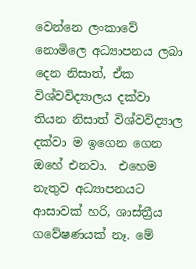වෙන්නෙ ලංකාවේ නොමිලෙ අධ්‍යාපනය ලබා දෙන නිසාත්, ඒක විශ්වවිද්‍යාලය දක්වා තියන නිසාත් විශ්වවිද්‍යාල දක්වා ම ඉගෙන ගෙන ඔහේ එනවා.  එහෙම නැතුව අධ්‍යාපනයට ආසාවක් හරි, ශාස්ත්‍රීය ගවේෂණයක් නෑ. මේ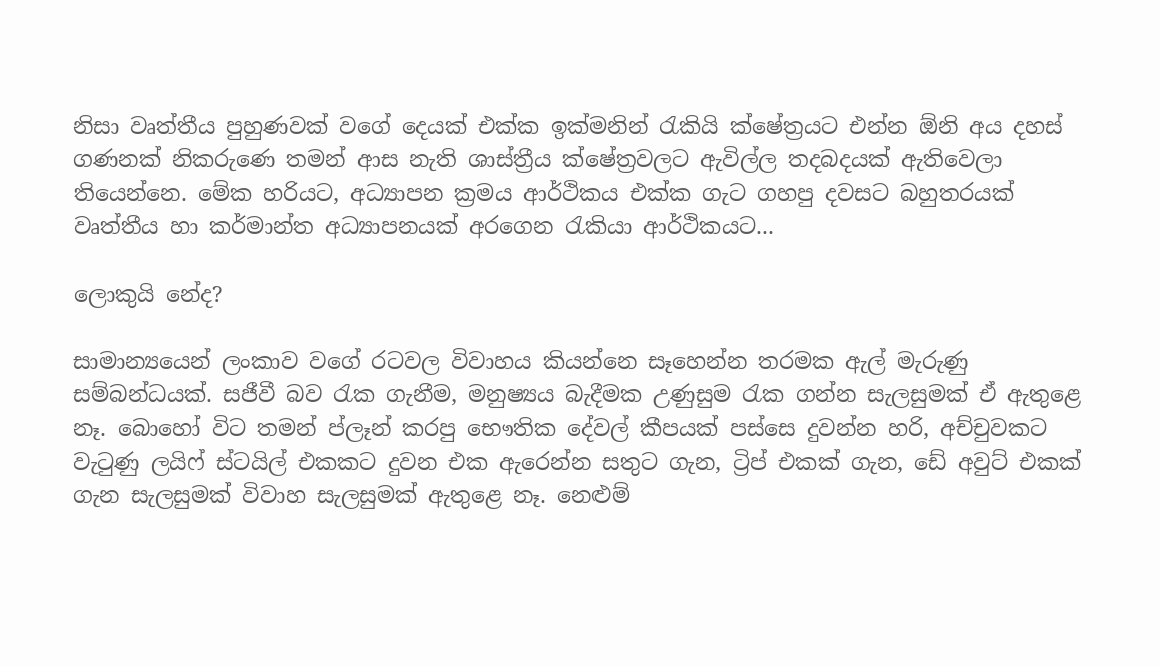නිසා වෘත්තීය පුහුණවක් වගේ දෙයක් එක්ක ඉක්මනින් රැකියි ක්ෂේත්‍රයට එන්න ඕනි අය දහස් ගණනක් නිකරුණෙ තමන් ආස නැති ශාස්ත්‍රීය ක්ෂේත්‍රවලට ඇවිල්ල තදබදයක් ඇතිවෙලා තියෙන්නෙ. මේක හරියට, අධ්‍යාපන ක්‍රමය ආර්ථිකය එක්ක ගැට ගහපු දවසට බහුතරයක් වෘත්තීය හා කර්මාන්ත අධ්‍යාපනයක් අරගෙන රැකියා ආර්ථිකයට...

ලොකුයි නේද?

සාමාන්‍යයෙන් ලංකාව වගේ රටවල විවාහය කියන්නෙ සෑහෙන්න තරමක ඇල් මැරුණු සම්බන්ධයක්. සජීවී බව රැක ගැනීම, මනුෂ්‍යය බැදීමක උණුසුම රැක ගන්න සැලසුමක් ඒ ඇතුළෙ නෑ. බොහෝ විට තමන් ප්ලෑන් කරපු භෞතික දේවල් කීපයක් පස්සෙ දුවන්න හරි, අච්චුවකට වැටුණු ලයිෆ් ස්ටයිල් එකකට දුවන එක ඇරෙන්න සතුට ගැන, ට්‍රිප් එකක් ගැන, ඩේ අවුට් එකක් ගැන සැලසුමක් විවාහ සැලසුමක් ඇතුළෙ නෑ. නෙළුම්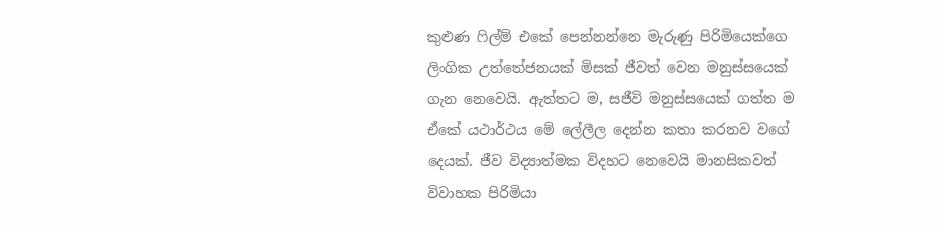කුළුණ ෆිල්ම් එකේ පෙන්නන්නෙ මැරුණු පිරිමියෙක්ගෙ ලිංගික උත්තේජනයක් මිසක් ජීවත් වෙන මනුස්සයෙක් ගැන නෙවෙයි. ඇත්තට ම, සජීවි මනුස්සයෙක් ගත්ත ම ඒකේ යථාර්ථය මේ ලේලීල දෙන්න කතා කරනව වගේ දෙයක්. ජීව විද්‍යාත්මක විදහට නෙවෙයි මානසිකවත් විවාහක පිරිමියා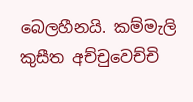බෙලහීනයි. කම්මැලි කුසීත අච්චුවෙච්චි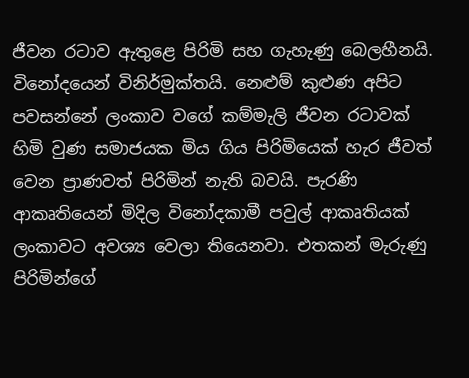ජීවන රටාව ඇතුළෙ පිරිමි සහ ගැහැණු බෙලහීනයි. විනෝදයෙන් විනිර්මුක්තයි. නෙළුම් කුළුණ අපිට පවසන්නේ ලංකාව වගේ කම්මැලි ජීවන රටාවක් හිමි වුණ සමාජයක මිය ගිය පිරිමියෙක් හැර ජීවත් වෙන ප්‍රාණවත් පිරිමින් නැති බවයි. පැරණි ආකෘතියෙන් මිදිල විනෝදකාමී පවුල් ආකෘතියක් ලංකාවට අවශ්‍ය වෙලා තියෙනවා. එතකන් මැරුණු පිරිමින්ගේ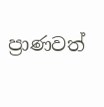ප්‍රාණවත්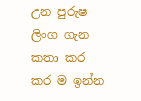උන පුරුෂ ලිංග ගැන කතා කර කර ම ඉන්න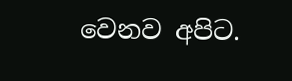වෙනව අපිට.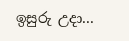ඉසුරු උදා...